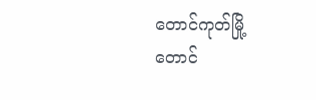တောင်ကုတ်မြို့
တောင်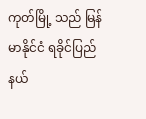ကုတ်မြို့ သည် မြန်မာနိုင်ငံ ရခိုင်ပြည်နယ်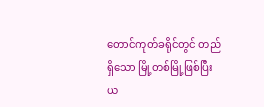တောင်ကုတ်ခရိုင်တွင် တည်ရှိသော မြို့တစ်မြို့ဖြစ်ပြီး ယ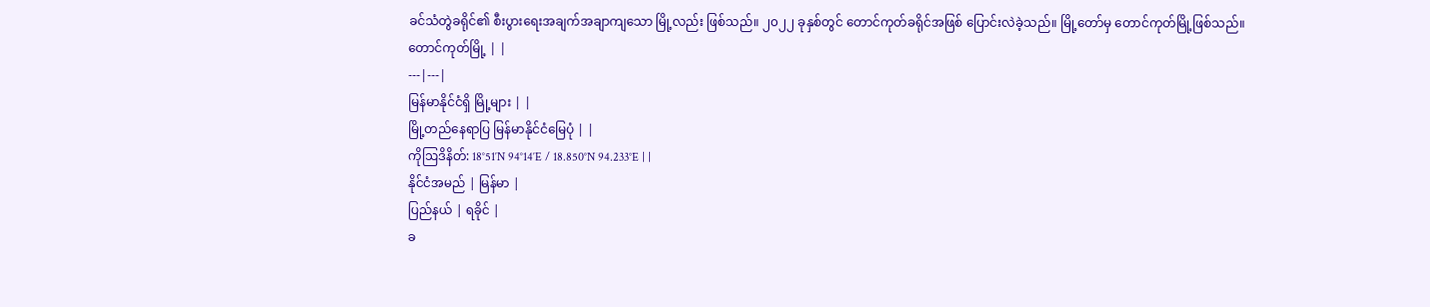ခင်သံတွဲခရိုင်၏ စီးပွားရေးအချက်အချာကျသော မြို့လည်း ဖြစ်သည်။ ၂၀၂၂ ခုနှစ်တွင် တောင်ကုတ်ခရိုင်အဖြစ် ပြောင်းလဲခဲ့သည်။ မြို့တော်မှ တောင်ကုတ်မြို့ဖြစ်သည်။
တောင်ကုတ်မြို့ | |
---|---|
မြန်မာနိုင်ငံရှိ မြို့များ | |
မြို့တည်နေရာပြ မြန်မာနိုင်ငံမြေပုံ | |
ကိုဩဒိနိတ်: 18°51′N 94°14′E / 18.850°N 94.233°E | |
နိုင်ငံအမည် | မြန်မာ |
ပြည်နယ် | ရခိုင် |
ခ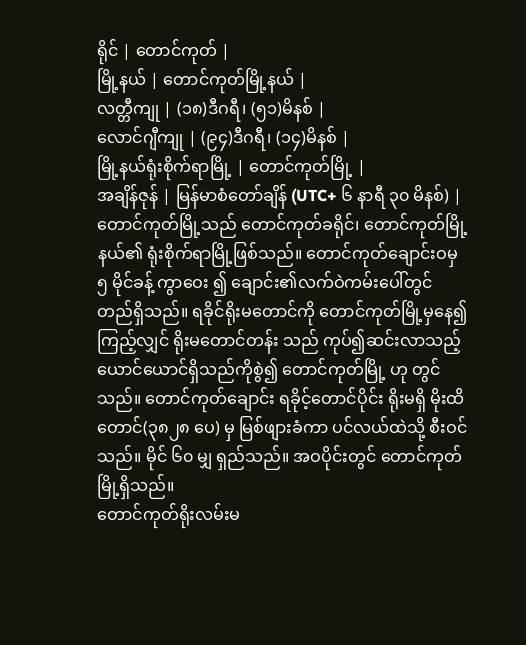ရိုင် | တောင်ကုတ် |
မြို့နယ် | တောင်ကုတ်မြို့နယ် |
လတ္တီကျု | (၁၈)ဒီဂရီ၊ (၅၁)မိနစ် |
လောင်ဂျီကျု | (၉၄)ဒီဂရီ၊ (၁၄)မိနစ် |
မြို့နယ်ရုံးစိုက်ရာမြို့ | တောင်ကုတ်မြို့ |
အချိန်ဇုန် | မြန်မာစံတော်ချိန် (UTC+ ၆ နာရီ ၃၀ မိနစ်) |
တောင်ကုတ်မြို့သည် တောင်ကုတ်ခရိုင်၊ တောင်ကုတ်မြို့နယ်၏ ရုံးစိုက်ရာမြို့ဖြစ်သည်။ တောင်ကုတ်ချောင်းဝမှ ၅ မိုင်ခန့် ကွာဝေး ၍ ချောင်း၏လက်ဝဲကမ်းပေါ်တွင် တည်ရှိသည်။ ရခိုင်ရိုးမတောင်ကို တောင်ကုတ်မြို့မှနေ၍ ကြည့်လျှင် ရိုးမတောင်တန်း သည် ကုပ်၍ဆင်းလာသည့် ယောင်ယောင်ရှိသည်ကိုစွဲ၍ တောင်ကုတ်မြို့ ဟု တွင်သည်။ တောင်ကုတ်ချောင်း ရခိုင့်တောင်ပိုင်း ရိုးမရှိ မိုးထိတောင်(၃၈၂၈ ပေ) မှ မြစ်ဖျားခံကာ ပင်လယ်ထဲသို့ စီးဝင်သည်။ မိုင် ၆၀ မျှ ရှည်သည်။ အဝပိုင်းတွင် တောင်ကုတ်မြို့ရှိသည်။
တောင်ကုတ်ရိုးလမ်းမ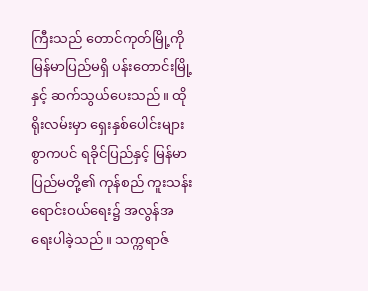ကြီးသည် တောင်ကုတ်မြို့ကို မြန်မာပြည်မရှိ ပန်းတောင်းမြို့နှင့် ဆက်သွယ်ပေးသည်။ ထိုရိုးလမ်းမှာ ရှေးနှစ်ပေါင်းများစွာကပင် ရခိုင်ပြည်နှင့် မြန်မာပြည်မတို့၏ ကုန်စည် ကူးသန်းရောင်းဝယ်ရေး၌ အလွန်အရေးပါခဲ့သည်။ သက္ကရာဇ်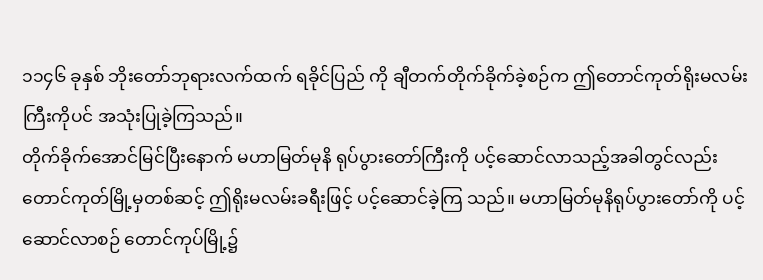၁၁၄၆ ခုနှစ် ဘိုးတော်ဘုရားလက်ထက် ရခိုင်ပြည် ကို ချီတက်တိုက်ခိုက်ခဲ့စဉ်က ဤတောင်ကုတ်ရိုးမလမ်းကြီးကိုပင် အသုံးပြုခဲ့ကြသည်။
တိုက်ခိုက်အောင်မြင်ပြီးနောက် မဟာမြတ်မုနိ ရုပ်ပွားတော်ကြီးကို ပင့်ဆောင်လာသည့်အခါတွင်လည်း တောင်ကုတ်မြို့မှတစ်ဆင့် ဤရိုးမလမ်းခရီးဖြင့် ပင့်ဆောင်ခဲ့ကြ သည်။ မဟာမြတ်မုနိရုပ်ပွားတော်ကို ပင့်ဆောင်လာစဉ် တောင်ကုပ်မြို့၌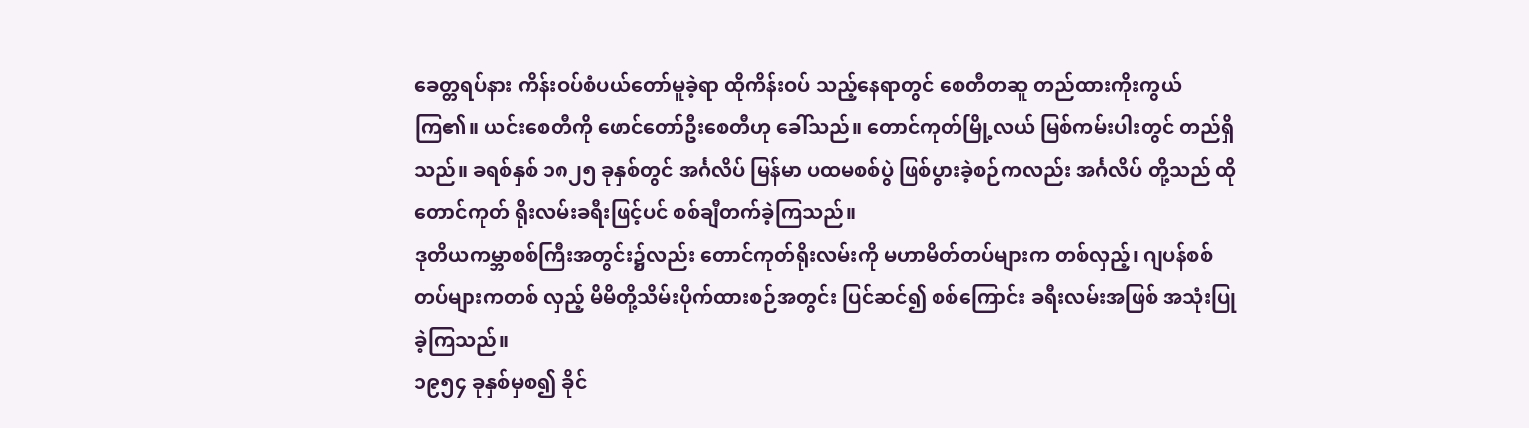ခေတ္တရပ်နား ကိန်းဝပ်စံပယ်တော်မူခဲ့ရာ ထိုကိန်းဝပ် သည့်နေရာတွင် စေတီတဆူ တည်ထားကိုးကွယ်ကြ၏။ ယင်းစေတီကို ဖောင်တော်ဦးစေတီဟု ခေါ်သည်။ တောင်ကုတ်မြို့လယ် မြစ်ကမ်းပါးတွင် တည်ရှိသည်။ ခရစ်နှစ် ၁၈၂၅ ခုနှစ်တွင် အင်္ဂလိပ် မြန်မာ ပထမစစ်ပွဲ ဖြစ်ပွားခဲ့စဉ်ကလည်း အင်္ဂလိပ် တို့သည် ထိုတောင်ကုတ် ရိုးလမ်းခရီးဖြင့်ပင် စစ်ချီတက်ခဲ့ကြသည်။
ဒုတိယကမ္ဘာစစ်ကြီးအတွင်း၌လည်း တောင်ကုတ်ရိုးလမ်းကို မဟာမိတ်တပ်များက တစ်လှည့်၊ ဂျပန်စစ်တပ်များကတစ် လှည့် မိမိတို့သိမ်းပိုက်ထားစဉ်အတွင်း ပြင်ဆင်၍ စစ်ကြောင်း ခရီးလမ်းအဖြစ် အသုံးပြုခဲ့ကြသည်။
၁၉၅၄ ခုနှစ်မှစ၍ ခိုင်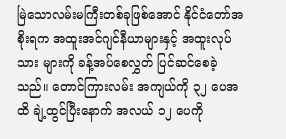မြဲသောလမ်းမကြီးတစ်ခုဖြစ်အောင် နိုင်ငံတော်အစိုးရက အထူးအင်ဂျင်နီယာများနှင့် အထူးလုပ်သား များကို ခန့်အပ်စေလွှတ် ပြင်ဆင်စေခဲ့သည်။ တောင်ကြားလမ်း အကျယ်ကို ၃၂ ပေအထိ ချဲ့ထွင်ပြီးနောက် အလယ် ၁၂ ပေကို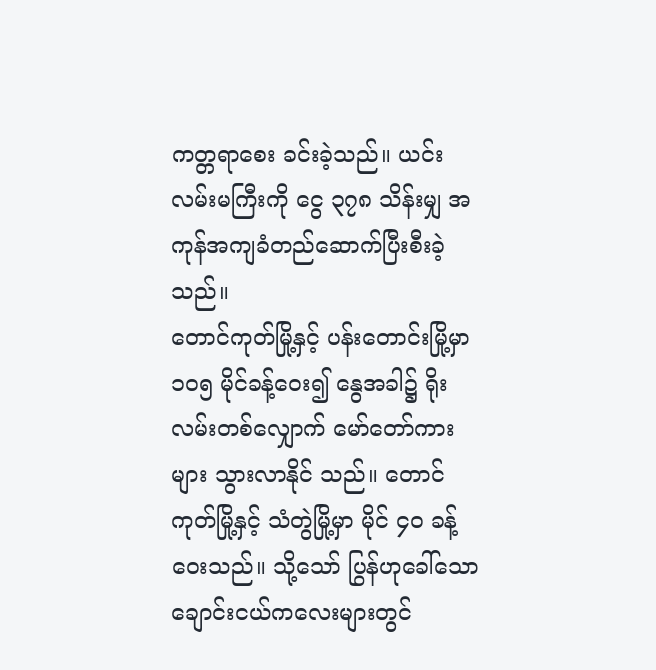ကတ္တရာစေး ခင်းခဲ့သည်။ ယင်းလမ်းမကြီးကို ငွေ ၃၇၈ သိန်းမျှ အကုန်အကျခံတည်ဆောက်ပြီးစီးခဲ့သည်။
တောင်ကုတ်မြို့နှင့် ပန်းတောင်းမြို့မှာ ၁၀၅ မိုင်ခန့်ဝေး၍ နွေအခါ၌ ရိုးလမ်းတစ်လျှောက် မော်တော်ကားများ သွားလာနိုင် သည်။ တောင်ကုတ်မြို့နှင့် သံတွဲမြို့မှာ မိုင် ၄၀ ခန့်ဝေးသည်။ သို့သော် ပြွန်ဟုခေါ်သော ချောင်းငယ်ကလေးများတွင်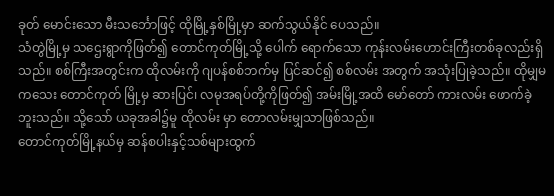ခုတ် မောင်းသော မီးသင်္ဘောဖြင့် ထိုမြို့နှစ်မြို့မှာ ဆက်သွယ်နိုင် ပေသည်။
သံတွဲမြို့မှ သဌေးရွာကိုဖြတ်၍ တောင်ကုတ်မြို့သို့ ပေါက် ရောက်သော ကုန်းလမ်းဟောင်းကြီးတစ်ခုလည်းရှိသည်။ စစ်ကြီးအတွင်းက ထိုလမ်းကို ဂျပန်စစ်ဘက်မှ ပြင်ဆင်၍ စစ်လမ်း အတွက် အသုံးပြုခဲ့သည်။ ထိုမျှမကသေး တောင်ကုတ် မြို့မှ ဆားပြင်၊ လမုအရပ်တို့ကိုဖြတ်၍ အမ်းမြို့အထိ မော်တော် ကားလမ်း ဖောက်ခဲ့ဘူးသည်။ သို့သော် ယခုအခါ၌မူ ထိုလမ်း မှာ တောလမ်းမျှသာဖြစ်သည်။
တောင်ကုတ်မြို့နယ်မှ ဆန်စပါးနှင့်သစ်များထွက်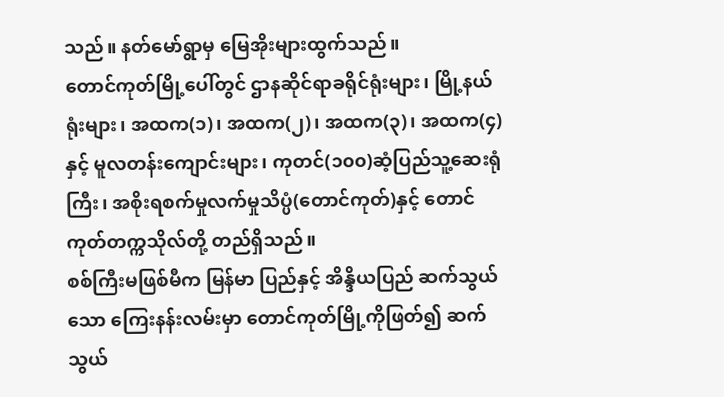သည်။ နတ်မော်ရွာမှ မြေအိုးများထွက်သည်။
တောင်ကုတ်မြို့ပေါ်တွင် ဌာနဆိုင်ရာခရိုင်ရုံးများ၊ မြို့နယ်ရုံးများ၊ အထက(၁)၊ အထက(၂)၊ အထက(၃)၊ အထက(၄)နှင့် မူလတန်းကျောင်းများ၊ ကုတင်(၁၀၀)ဆံ့ပြည်သူ့ဆေးရုံကြီး၊ အစိုးရစက်မှုလက်မှုသိပ္ပံ(တောင်ကုတ်)နှင့် တောင်ကုတ်တက္ကသိုလ်တို့ တည်ရှိသည်။
စစ်ကြီးမဖြစ်မီက မြန်မာ ပြည်နှင့် အိန္ဒိယပြည် ဆက်သွယ်သော ကြေးနန်းလမ်းမှာ တောင်ကုတ်မြို့ကိုဖြတ်၍ ဆက်သွယ်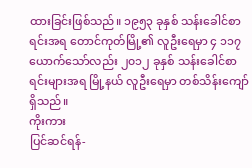ထားခြင်းဖြစ်သည်။ ၁၉၅၃ ခုနှစ် သန်းခေါင်စာရင်းအရ တောင်ကုတ်မြို့၏ လူဦးရေမှာ ၄ ၁၁၇ ယောက်သော်လည်း ၂၀၁၂ ခုနှစ် သန်းခေါင်စာရင်းများအရ မြို့နယ် လူဦးရေမှာ တစ်သိန်းကျော်ရှိသည်။
ကိုးကား
ပြင်ဆင်ရန်-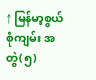↑ မြန်မာ့စွယ်စုံကျမ်း အတွဲ(၅)